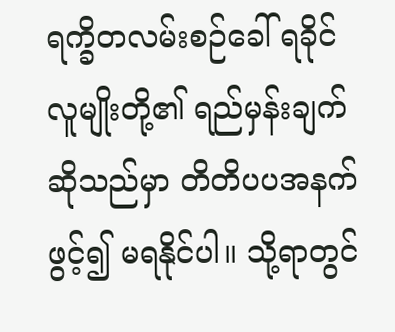ရက္ခိတလမ်းစဉ်ခေါ် ရခိုင်လူမျိုးတို့၏ ရည်မှန်းချက်ဆိုသည်မှာ တိတိပပအနက်ဖွင့်၍ မရနိုင်ပါ။ သို့ရာတွင်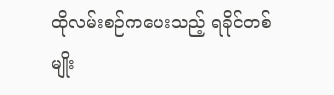ထိုလမ်းစဉ်ကပေးသည့် ရခိုင်တစ်မျိုး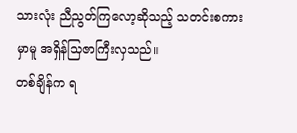သားလုံး ညီညွတ်ကြလော့ဆိုသည့် သတင်းစကားမှာမူ အရှိန်သြဇာကြီးလှသည်။
တစ်ချိန်က ရ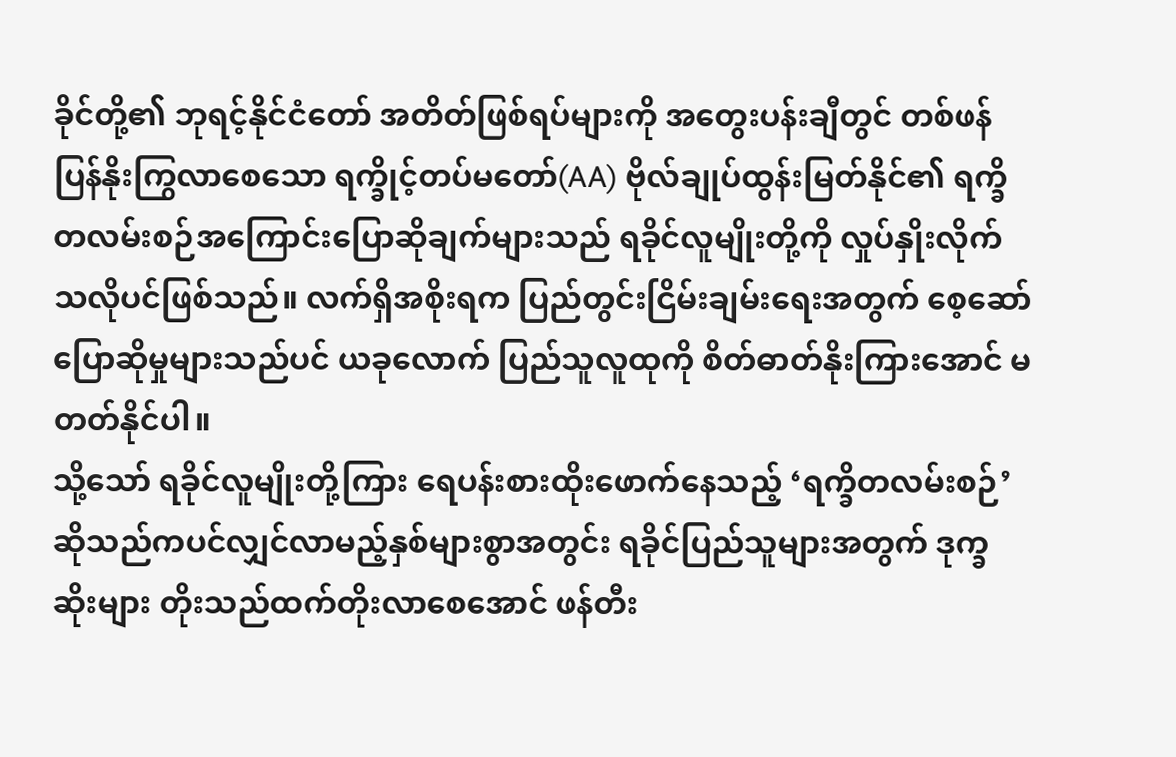ခိုင်တို့၏ ဘုရင့်နိုင်ငံတော် အတိတ်ဖြစ်ရပ်များကို အတွေးပန်းချီတွင် တစ်ဖန် ပြန်နိုးကြွလာစေသော ရက္ခိုင့်တပ်မတော်(AA) ဗိုလ်ချုပ်ထွန်းမြတ်နိုင်၏ ရက္ခိတလမ်းစဉ်အကြောင်းပြောဆိုချက်များသည် ရခိုင်လူမျိုးတို့ကို လှုပ်နှိုးလိုက်သလိုပင်ဖြစ်သည်။ လက်ရှိအစိုးရက ပြည်တွင်းငြိမ်းချမ်းရေးအတွက် စေ့ဆော်ပြောဆိုမှုများသည်ပင် ယခုလောက် ပြည်သူလူထုကို စိတ်ဓာတ်နိုးကြားအောင် မတတ်နိုင်ပါ။
သို့သော် ရခိုင်လူမျိုးတို့ကြား ရေပန်းစားထိုးဖောက်နေသည့် ‘ရက္ခိတလမ်းစဉ်’ ဆိုသည်ကပင်လျှင်လာမည့်နှစ်များစွာအတွင်း ရခိုင်ပြည်သူများအတွက် ဒုက္ခဆိုးများ တိုးသည်ထက်တိုးလာစေအောင် ဖန်တီး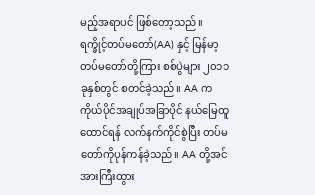မည့်အရာပင် ဖြစ်တော့သည်။
ရက္ခိုင့်တပ်မတော်(AA) နှင့် မြန်မာ့တပ်မတော်တို့ကြား စစ်ပွဲများ ၂၀၁၁ ခုနှစ်တွင် စတင်ခဲ့သည်။ AA က ကိုယ်ပိုင်အချုပ်အခြာပိုင် နယ်မြေထူထောင်ရန် လက်နက်ကိုင်စွဲပြီး တပ်မတော်ကိုပုန်ကန်ခဲ့သည်။ AA တို့အင်အားကြီးထွား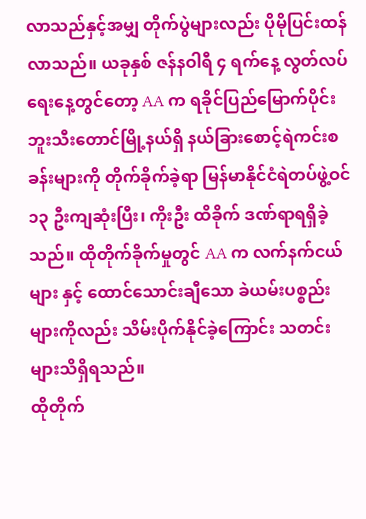လာသည်နှင့်အမျှ တိုက်ပွဲများလည်း ပိုမိုပြင်းထန်လာသည်။ ယခုနှစ် ဇန်နဝါရီ ၄ ရက်နေ့ လွတ်လပ်ရေးနေ့တွင်တော့ AA က ရခိုင်ပြည်မြောက်ပိုင်း ဘူးသီးတောင်မြို့နယ်ရှိ နယ်ခြားစောင့်ရဲကင်းစခန်းများကို တိုက်ခိုက်ခဲ့ရာ မြန်မာနိုင်ငံရဲတပ်ဖွဲ့ဝင် ၁၃ ဦးကျဆုံးပြီး၊ ကိုးဦး ထိခိုက် ဒဏ်ရာရရှိခဲ့သည်။ ထိုတိုက်ခိုက်မှုတွင် AA က လက်နက်ငယ်များ နှင့် ထောင်သောင်းချီသော ခဲယမ်းပစ္စည်းများကိုလည်း သိမ်းပိုက်နိုင်ခဲ့ကြောင်း သတင်းများသိရှိရသည်။
ထိုတိုက်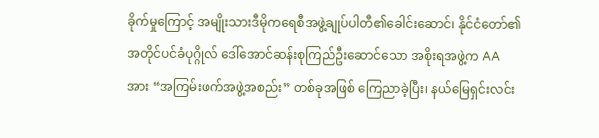ခိုက်မှုကြောင့် အမျိုးသားဒီမိုကရေစီအဖွဲ့ချုပ်ပါတီ၏ခေါင်းဆောင်၊ နိုင်ငံတော်၏အတိုင်ပင်ခံပုဂ္ဂိုလ် ဒေါ်အောင်ဆန်းစုကြည်ဦးဆောင်သော အစိုးရအဖွဲ့က AA အား “အကြမ်းဖက်အဖွဲ့အစည်း” တစ်ခုအဖြစ် ကြေညာခဲ့ပြီး၊ နယ်မြေရှင်းလင်း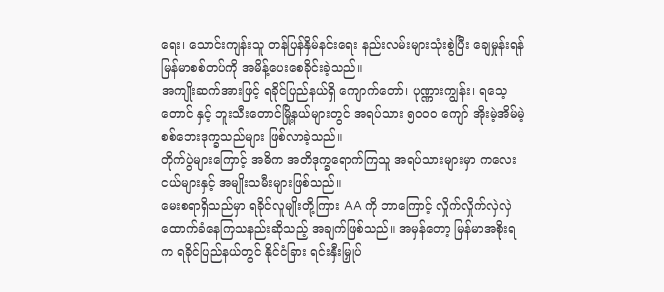ရေး၊ သောင်းကျန်းသူ တန်ပြန်နှိမ်နင်းရေး နည်းလမ်းများသုံးစွဲပြီး ချေမှုန်းရန် မြန်မာစစ်တပ်ကို အမိန့်ပေးစေခိုင်းခဲ့သည်။
အကျိုးဆက်အားဖြင့် ရခိုင်ပြည်နယ်ရှိ ကျောက်တော်၊ ပုဏ္ဏားကျွန်း၊ ရသေ့တောင် နှင့် ဘူးသီးတောင်မြို့နယ်များတွင် အရပ်သား ၅၀၀၀ ကျော် အိုးမဲ့အိမ်မဲ့ စစ်ဘေးဒုက္ခသည်များ ဖြစ်လာခဲ့သည်။
တိုက်ပွဲများကြောင့် အဓိက အတိဒုက္ခရောက်ကြသူ အရပ်သားများမှာ ကလေးငယ်များနှင့် အမျိုးသမီးများဖြစ်သည်။
မေးစရာရှိသည်မှာ ရခိုင်လူမျိုးတို့ကြား AA ကို ဘာကြောင့် လှိုက်လှိုက်လှဲလှဲ ထောက်ခံနေကြသနည်းဆိုသည့် အချက်ဖြစ်သည်။ အမှန်တော့ မြန်မာအစိုးရက ရခိုင်ပြည်နယ်တွင် နိုင်ငံခြား ရင်းနှီးမြှုပ်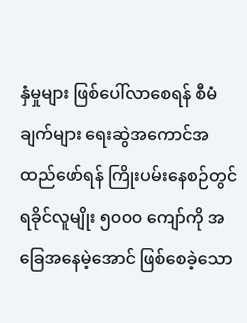နှံမှုများ ဖြစ်ပေါ်လာစေရန် စီမံချက်များ ရေးဆွဲအကောင်အထည်ဖော်ရန် ကြိုးပမ်းနေစဉ်တွင် ရခိုင်လူမျိုး ၅၀၀၀ ကျော်ကို အခြေအနေမဲ့အောင် ဖြစ်စေခဲ့သော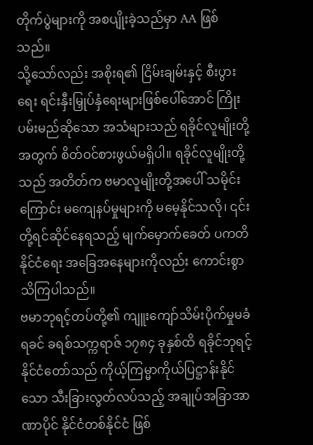တိုက်ပွဲများကို အစပျိုးခဲ့သည်မှာ AA ဖြစ်သည်။
သို့သော်လည်း အစိုးရ၏ ငြိမ်းချမ်းနှင့် စီးပွားရေး ရင်းနှီးမြှုပ်နှံရေးများဖြစ်ပေါ်အောင် ကြိုးပမ်းမည်ဆိုသော အသံများသည် ရခိုင်လူမျိုးတို့အတွက် စိတ်ဝင်စားဖွယ်မရှိပါ။ ရခိုင်လူမျိုးတို့သည် အတိတ်က ဗမာလူမျိုးတို့အပေါ် သမိုင်းကြောင်း မကျေနပ်မှုများကို မမေ့နိုင်သလို၊ ၎င်းတို့ရင်ဆိုင်နေရသည့် မျက်မှောက်ခေတ် ပကတိနိုင်ငံရေး အခြေအနေများကိုလည်း ကောင်းစွာ သိကြပါသည်။
ဗမာဘုရင့်တပ်တို့၏ ကျူးကျော်သိမ်းပိုက်မှုမခံရခင် ခရစ်သက္ကရာဇ် ၁၇၈၄ ခုနှစ်ထိ ရခိုင်ဘုရင့်နိုင်ငံတော်သည် ကိုယ့်ကြမ္မာကိုယ်ပြဋ္ဌာန်းနိုင်သော သီးခြားလွတ်လပ်သည့် အချုပ်အခြာအာဏာပိုင် နိုင်ငံတစ်နိုင်ငံ ဖြစ်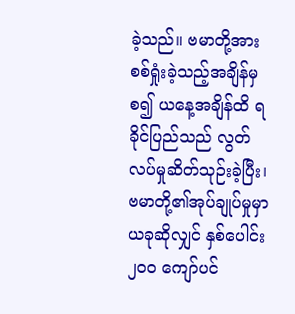ခဲ့သည်။ ဗမာတို့အား စစ်ရှုံးခဲ့သည့်အချိန်မှစ၍ ယနေ့အချိန်ထိ ရခိုင်ပြည်သည် လွတ်လပ်မှုဆိတ်သုဉ်းခဲ့ပြီး၊ ဗမာတို့၏အုပ်ချုပ်မှုမှာ ယခုဆိုလျှင် နှစ်ပေါင်း ၂၀၀ ကျော်ပင်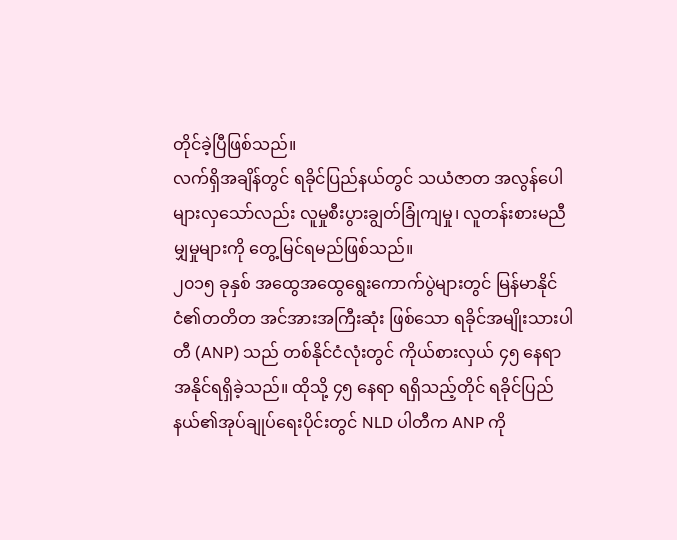တိုင်ခဲ့ပြီဖြစ်သည်။
လက်ရှိအချိန်တွင် ရခိုင်ပြည်နယ်တွင် သယံဇာတ အလွန်ပေါများလှသော်လည်း လူမှုစီးပွားချွတ်ခြုံကျမှု၊ လူတန်းစားမညီမျှမှုများကို တွေ့မြင်ရမည်ဖြစ်သည်။
၂၀၁၅ ခုနှစ် အထွေအထွေရွေးကောက်ပွဲများတွင် မြန်မာနိုင်ငံ၏တတိတ အင်အားအကြီးဆုံး ဖြစ်သော ရခိုင်အမျိုးသားပါတီ (ANP) သည် တစ်နိုင်ငံလုံးတွင် ကိုယ်စားလှယ် ၄၅ နေရာ အနိုင်ရရှိခဲ့သည်။ ထိုသို့ ၄၅ နေရာ ရရှိသည့်တိုင် ရခိုင်ပြည်နယ်၏အုပ်ချုပ်ရေးပိုင်းတွင် NLD ပါတီက ANP ကို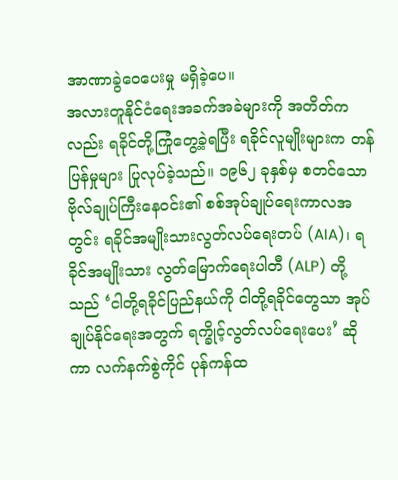အာဏာခွဲဝေပေးမှု မရှိခဲ့ပေ။
အလားတူနိုင်ငံရေးအခက်အခဲများကို အတိတ်ကလည်း ရခိုင်တို့ကြုံတွေ့ခဲ့ရပြီး ရခိုင်လူမျိုးများက တန်ပြန်မှုများ ပြုလုပ်ခဲ့သည်။ ၁၉၆၂ ခုနှစ်မှ စတင်သော ဗိုလ်ချုပ်ကြီးနေဝင်း၏ စစ်အုပ်ချုပ်ရေးကာလအတွင်း ရခိုင်အမျိုးသားလွတ်လပ်ရေးတပ် (AIA)၊ ရခိုင်အမျိုးသား လွတ်မြောက်ရေးပါတီ (ALP) တို့သည် ‘ငါတို့ရခိုင်ပြည်နယ်ကို ငါတို့ရခိုင်တွေသာ အုပ်ချုပ်နိုင်ရေးအတွက် ရက္ခိုင့်လွတ်လပ်ရေးပေး’ ဆိုကာ လက်နက်စွဲကိုင် ပုန်ကန်ထ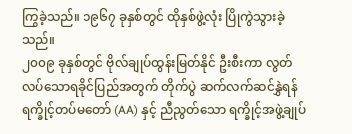ကြွခဲ့သည်။ ၁၉၆၇ ခုနှစ်တွင် ထိုနှစ်ဖွဲ့လုံး ပြိုကွဲသွားခဲ့သည်။
၂၀၀၉ ခုနှစ်တွင် ဗိုလ်ချုပ်ထွန်းမြတ်နိုင် ဦးစီးကာ လွတ်လပ်သောရခိုင်ပြည်အတွက် တိုက်ပွဲ ဆက်လက်ဆင်နွှဲရန် ရက္ခိုင့်တပ်မတော် (AA) နှင့် ညီညွတ်သော ရက္ခိုင့်အဖွဲ့ချုပ်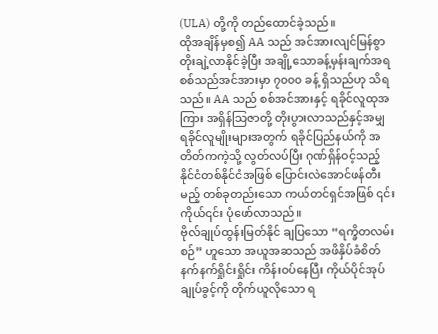(ULA) တို့ကို တည်ထောင်ခဲ့သည်။
ထိုအချိန်မှစ၍ AA သည် အင်အားလျင်မြန်စွာ တိုးချဲ့လာနိုင်ခဲ့ပြီး အချို့သောခန့်မှန်းချက်အရ စစ်သည်အင်အားမှာ ၇၀၀၀ ခန့် ရှိသည်ဟု သိရသည်။ AA သည် စစ်အင်အားနှင့် ရခိုင်လူထုအကြား အရှိန်သြဇာတို့ တိုးပွားလာသည်နှင့်အမျှ ရခိုင်လူမျိုးများအတွက် ရခိုင်ပြည်နယ်ကို အတိတ်ကကဲ့သို့ လွတ်လပ်ပြီး ဂုဏ်ရှိန်ဝင့်သည့် နိုင်ငံတစ်နိုင်ငံအဖြစ် ပြောင်းလဲအောင်ဖန်တီးမည့် တစ်ခုတည်းသော ကယ်တင်ရှင်အဖြစ် ၎င်းကိုယ်၎င်း ပုံဖော်လာသည်။
ဗိုလ်ချုပ်ထွန်းမြတ်နိုင် ချပြသော “ရက္ခိတလမ်းစဉ်” ဟူသော အယူအဆသည် အဖိနှိပ်ခံစိတ် နက်နက်ရှိုင်းရှိုင်း ကိန်းဝပ်နေပြီး ကိုယ်ပိုင်အုပ်ချုပ်ခွင့်ကို တိုက်ယူလိုသော ရ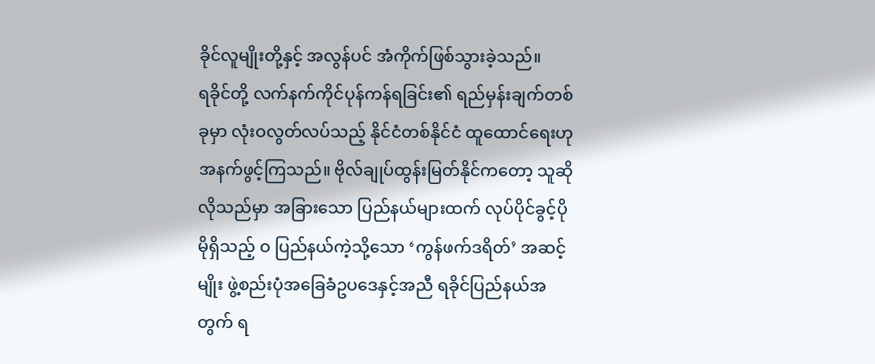ခိုင်လူမျိုးတို့နှင့် အလွန်ပင် အံကိုက်ဖြစ်သွားခဲ့သည်။
ရခိုင်တို့ လက်နက်ကိုင်ပုန်ကန်ရခြင်း၏ ရည်မှန်းချက်တစ်ခုမှာ လုံးဝလွတ်လပ်သည့် နိုင်ငံတစ်နိုင်ငံ ထူထောင်ရေးဟု အနက်ဖွင့်ကြသည်။ ဗိုလ်ချုပ်ထွန်းမြတ်နိုင်ကတော့ သူဆိုလိုသည်မှာ အခြားသော ပြည်နယ်များထက် လုပ်ပိုင်ခွင့်ပိုမိုရှိသည့် ဝ ပြည်နယ်ကဲ့သို့သော ‘ကွန်ဖက်ဒရိတ်’ အဆင့်မျိုး ဖွဲ့စည်းပုံအခြေခံဥပဒေနှင့်အညီ ရခိုင်ပြည်နယ်အတွက် ရ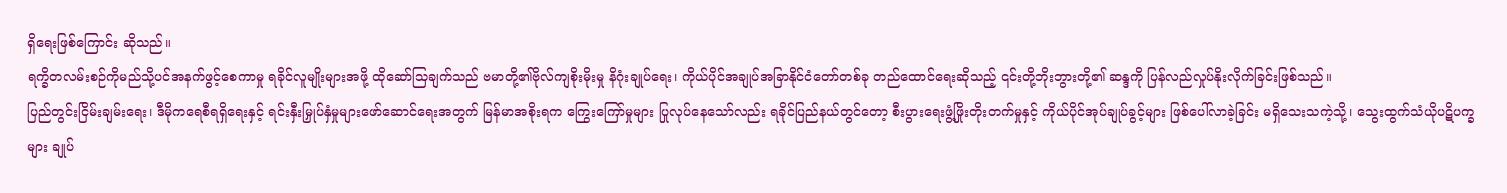ရှိရေးဖြစ်ကြောင်း ဆိုသည်။
ရက္ခိတလမ်းစဉ်ကိုမည်သို့ပင်အနက်ဖွင့်စေကာမှု ရခိုင်လူမျိုးများအဖို့ ထိုဆော်သြချက်သည် ဗမာတို့၏ဗိုလ်ကျစိုးမိုးမှု နိဂုံးချုပ်ရေး၊ ကိုယ်ပိုင်အချုပ်အခြာနိုင်ငံတော်တစ်ခု တည်ထောင်ရေးဆိုသည့် ၎င်းတို့ဘိုးဘွားတို့၏ ဆန္ဒကို ပြန်လည်လှုပ်နိုးလိုက်ခြင်းဖြစ်သည်။
ပြည်တွင်းငြိမ်းချမ်းရေး၊ ဒီမိုကရေစီရရှိရေးနှင့် ရင်းနှီးမြှုပ်နှံမှုများဖော်ဆောင်ရေးအတွက် မြန်မာအစိုးရက ကြွေးကြော်မှုများ ပြုလုပ်နေသော်လည်း ရခိုင်ပြည်နယ်တွင်တော့ စီးပွားရေးဖွံ့ဖြိုးတိုးတက်မှုနှင့် ကိုယ်ပိုင်အုပ်ချုပ်ခွင့်များ ဖြစ်ပေါ်လာခဲ့ခြင်း မရှိသေးသကဲ့သို့၊ သွေးထွက်သံယိုပဋိပက္ခများ ချုပ်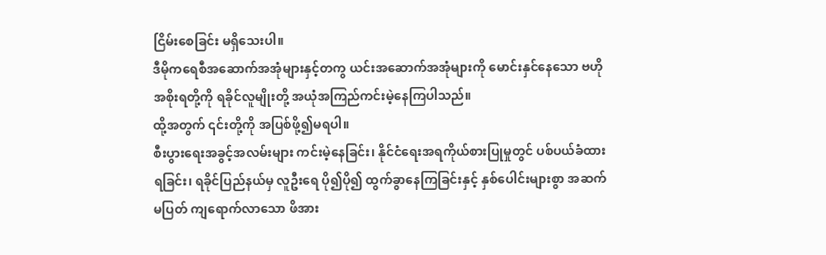ငြိမ်းစေခြင်း မရှိသေးပါ။
ဒီမိုကရေစီအဆောက်အအုံများနှင့်တကွ ယင်းအဆောက်အအုံများကို မောင်းနှင်နေသော ဗဟိုအစိုးရတို့ကို ရခိုင်လူမျိုးတို့ အယုံအကြည်ကင်းမဲ့နေကြပါသည်။
ထို့အတွက် ၎င်းတို့ကို အပြစ်ဖို့၍မရပါ။
စီးပွားရေးအခွင့်အလမ်းများ ကင်းမဲ့နေခြင်း၊ နိုင်ငံရေးအရကိုယ်စားပြုမှုတွင် ပစ်ပယ်ခံထားရခြင်း၊ ရခိုင်ပြည်နယ်မှ လူဦးရေ ပို၍ပို၍ ထွက်ခွာနေကြခြင်းနှင့် နှစ်ပေါင်းများစွာ အဆက်မပြတ် ကျရောက်လာသော ဖိအား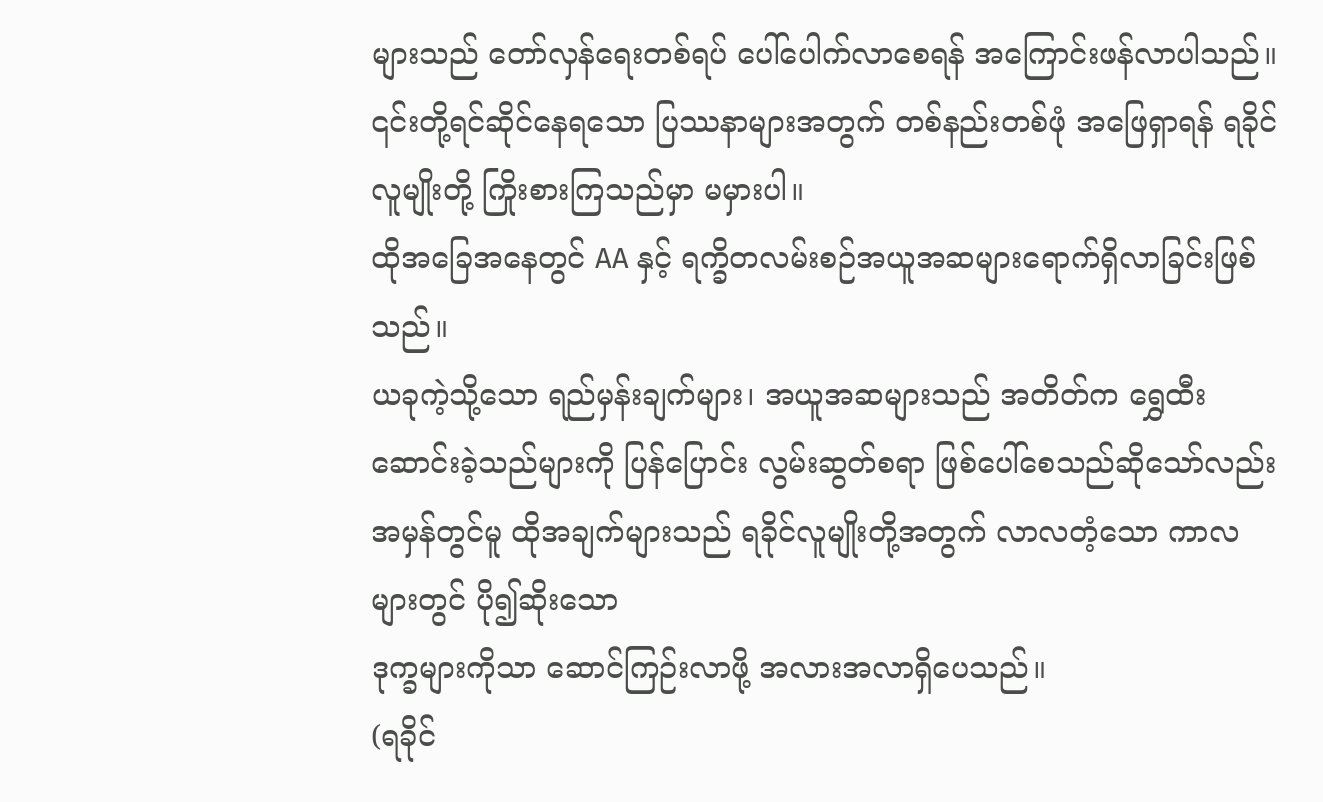များသည် တော်လှန်ရေးတစ်ရပ် ပေါ်ပေါက်လာစေရန် အကြောင်းဖန်လာပါသည်။ ၎င်းတို့ရင်ဆိုင်နေရသော ပြဿနာများအတွက် တစ်နည်းတစ်ဖုံ အဖြေရှာရန် ရခိုင်လူမျိုးတို့ ကြိုးစားကြသည်မှာ မမှားပါ။
ထိုအခြေအနေတွင် AA နှင့် ရက္ခိတလမ်းစဉ်အယူအဆများရောက်ရှိလာခြင်းဖြစ်သည်။
ယခုကဲ့သို့သော ရည်မှန်းချက်များ၊ အယူအဆများသည် အတိတ်က ရွှေထီးဆောင်းခဲ့သည်များကို ပြန်ပြောင်း လွမ်းဆွတ်စရာ ဖြစ်ပေါ်စေသည်ဆိုသော်လည်း အမှန်တွင်မူ ထိုအချက်များသည် ရခိုင်လူမျိုးတို့အတွက် လာလတံ့သော ကာလများတွင် ပို၍ဆိုးသော
ဒုက္ခများကိုသာ ဆောင်ကြဉ်းလာဖို့ အလားအလာရှိပေသည်။
(ရခိုင်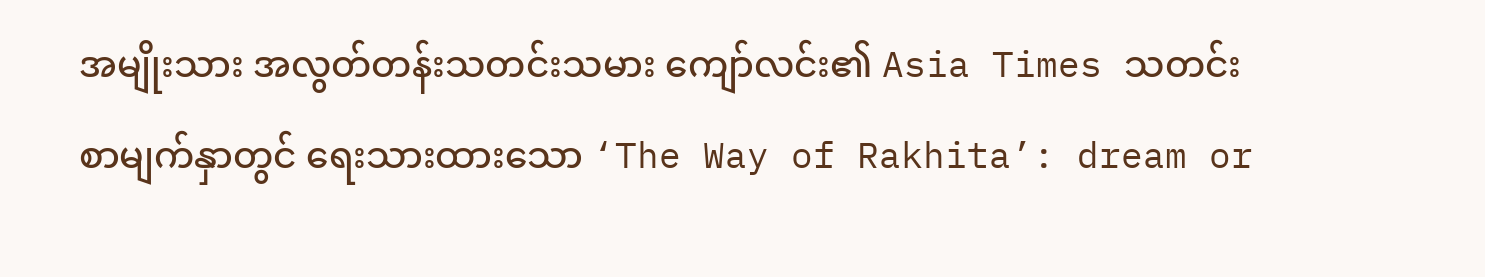အမျိုးသား အလွတ်တန်းသတင်းသမား ကျော်လင်း၏ Asia Times သတင်းစာမျက်နှာတွင် ရေးသားထားသော ‘The Way of Rakhita’: dream or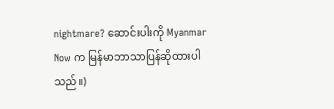nightmare? ဆောင်းပါးကို Myanmar Now က မြန်မာဘာသာပြန်ဆိုထားပါသည်။)